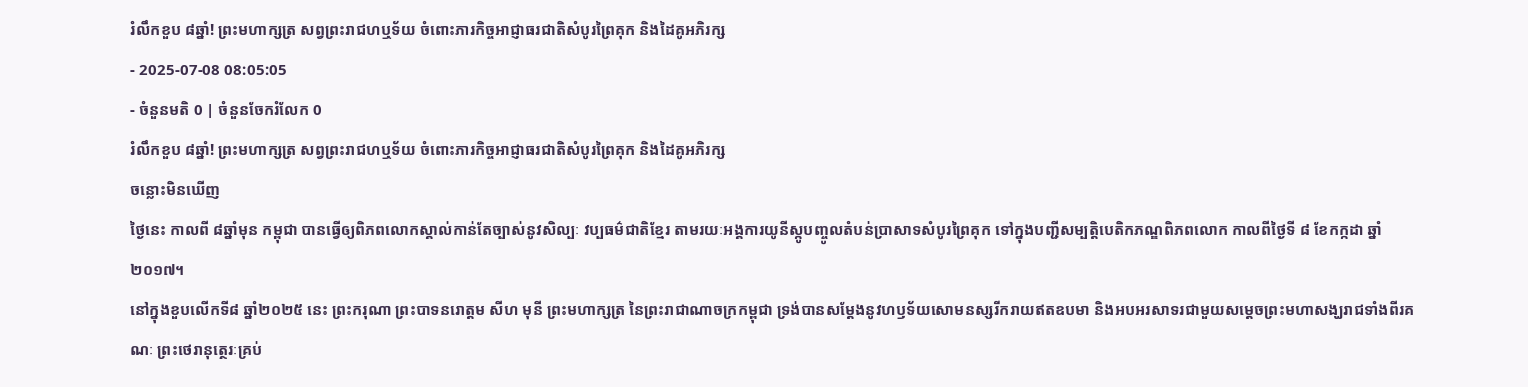រំលឹកខួប ៨ឆ្នាំ! ព្រះមហាក្សត្រ សព្វព្រះរាជហឬទ័យ ចំពោះភារកិច្ចអាជ្ញាធរជាតិសំបូរព្រៃគុក និងដៃគូអភិរក្ស
- 2025-07-08 08:05:05
- ចំនួនមតិ 0 | ចំនួនចែករំលែក 0
រំលឹកខួប ៨ឆ្នាំ! ព្រះមហាក្សត្រ សព្វព្រះរាជហឬទ័យ ចំពោះភារកិច្ចអាជ្ញាធរជាតិសំបូរព្រៃគុក និងដៃគូអភិរក្ស
ចន្លោះមិនឃើញ
ថ្ងៃនេះ កាលពី ៨ឆ្នាំមុន កម្ពុជា បានធ្វើឲ្យពិភពលោកស្គាល់កាន់តែច្បាស់នូវសិល្បៈ វប្បធម៌ជាតិខ្មែរ តាមរយៈអង្គការយូនីស្កូបញ្ចូលតំបន់ប្រាសាទសំបូរព្រៃគុក ទៅក្នុងបញ្ជីសម្បត្តិបេតិកភណ្ឌពិភពលោក កាលពីថ្ងៃទី ៨ ខែកក្កដា ឆ្នាំ២០១៧។
នៅក្នុងខួបលើកទី៨ ឆ្នាំ២០២៥ នេះ ព្រះករុណា ព្រះបាទនរោត្ដម សីហ មុនី ព្រះមហាក្សត្រ នៃព្រះរាជាណាចក្រកម្ពុជា ទ្រង់បានសម្តែងនូវហឫទ័យសោមនស្សរីករាយឥតឧបមា និងអបអរសាទរជាមួយសម្តេចព្រះមហាសង្ឃរាជទាំងពីរគណៈ ព្រះថេរានុត្ថេរៈគ្រប់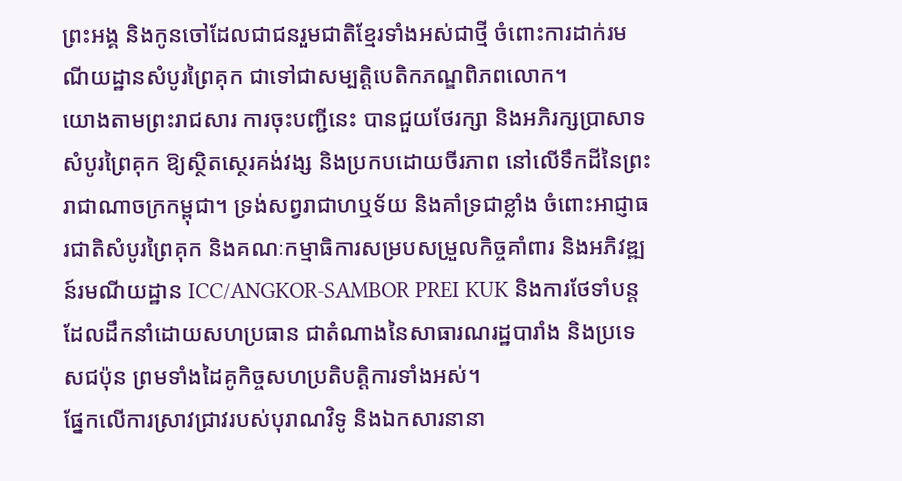ព្រះអង្គ និងកូនចៅដែលជាជនរួមជាតិខ្មែរទាំងអស់ជាថ្មី ចំពោះការដាក់រមណីយដ្ឋានសំបូរព្រៃគុក ជាទៅជាសម្បត្ដិបេតិកភណ្ឌពិភពលោក។
យោងតាមព្រះរាជសារ ការចុះបញ្ជីនេះ បានជួយថែរក្សា និងអភិរក្សប្រាសាទសំបូរព្រៃគុក ឱ្យស្ថិតស្ថេរគង់វង្ស និងប្រកបដោយចីរភាព នៅលើទឹកដីនៃព្រះរាជាណាចក្រកម្ពុជា។ ទ្រង់សព្វរាជាហឬទ័យ និងគាំទ្រជាខ្លាំង ចំពោះអាជ្ញាធរជាតិសំបូរព្រៃគុក និងគណៈកម្មាធិការសម្របសម្រួលកិច្ចគាំពារ និងអភិវឌ្ឍន៍រមណីយដ្ឋាន ICC/ANGKOR-SAMBOR PREI KUK និងការថែទាំបន្ត ដែលដឹកនាំដោយសហប្រធាន ជាតំណាងនៃសាធារណរដ្ឋបារាំង និងប្រទេសជប៉ុន ព្រមទាំងដៃគូកិច្ចសហប្រតិបត្តិការទាំងអស់។
ផ្នែកលើការស្រាវជ្រាវរបស់បុរាណវិទូ និងឯកសារនានា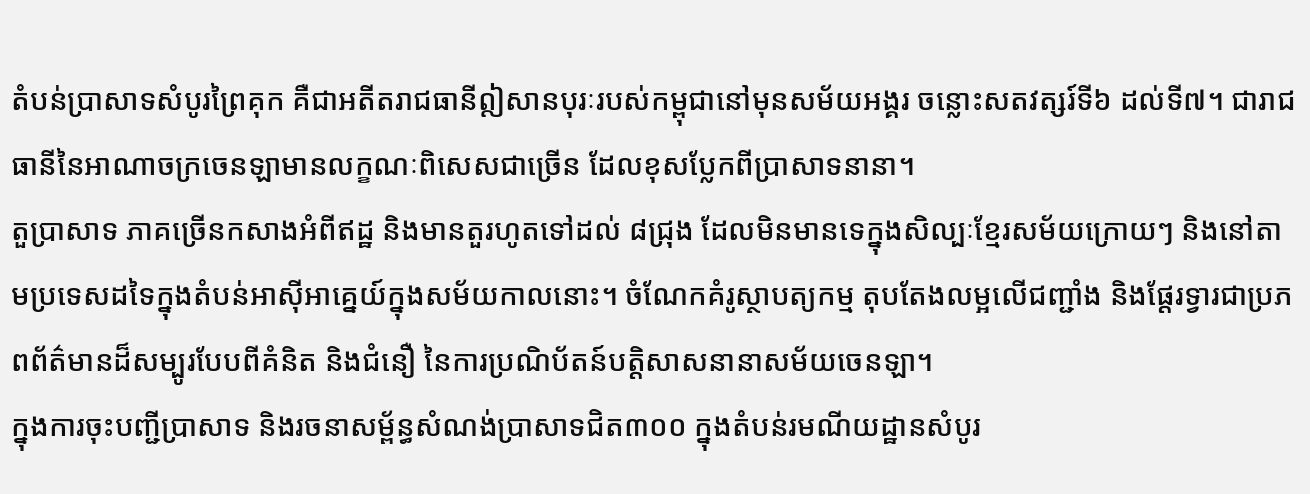តំបន់ប្រាសាទសំបូរព្រៃគុក គឺជាអតីតរាជធានីឦសានបុរៈរបស់កម្ពុជានៅមុនសម័យអង្គរ ចន្លោះសតវត្សរ៍ទី៦ ដល់ទី៧។ ជារាជធានីនៃអាណាចក្រចេនឡាមានលក្ខណៈពិសេសជាច្រើន ដែលខុសប្លែកពីប្រាសាទនានា។
តួប្រាសាទ ភាគច្រើនកសាងអំពីឥដ្ឋ និងមានតួរហូតទៅដល់ ៨ជ្រុង ដែលមិនមានទេក្នុងសិល្បៈខ្មែរសម័យក្រោយៗ និងនៅតាមប្រទេសដទៃក្នុងតំបន់អាស៊ីអាគ្នេយ៍ក្នុងសម័យកាលនោះ។ ចំណែកគំរូស្ថាបត្យកម្ម តុបតែងលម្អលើជញ្ជាំង និងផ្តែរទ្វារជាប្រភពព័ត៌មានដ៏សម្បូរបែបពីគំនិត និងជំនឿ នៃការប្រណិប័តន៍បត្តិសាសនានាសម័យចេនឡា។
ក្នុងការចុះបញ្ជីប្រាសាទ និងរចនាសម្ព័ន្ធសំណង់ប្រាសាទជិត៣០០ ក្នុងតំបន់រមណីយដ្ឋានសំបូរ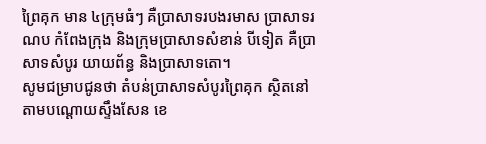ព្រៃគុក មាន ៤ក្រុមធំៗ គឺប្រាសាទរបងរមាស ប្រាសាទរណប កំពែងក្រុង និងក្រុមប្រាសាទសំខាន់ បីទៀត គឺប្រាសាទសំបូរ យាយព័ន្ធ និងប្រាសាទតោ។
សូមជម្រាបជូនថា តំបន់ប្រាសាទសំបូរព្រៃគុក ស្ថិតនៅតាមបណ្ដោយស្ទឹងសែន ខេ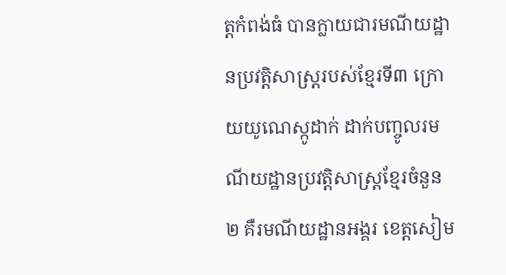ត្ដកំពង់ធំ បានក្លាយជារមណីយដ្ឋានប្រវត្ដិសាស្ដ្ររបស់ខ្មែរទី៣ ក្រោយយូណេស្កូដាក់ ដាក់បញ្ចូលរមណីយដ្ឋានប្រវត្ដិសាស្ដ្រខ្មែរចំនួន ២ គឺរមណីយដ្ឋានអង្គរ ខេត្ដសៀម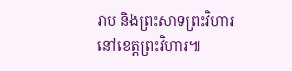រាប និងព្រះសាទព្រះវិហារ នៅខេត្ដព្រះវិហារ៕